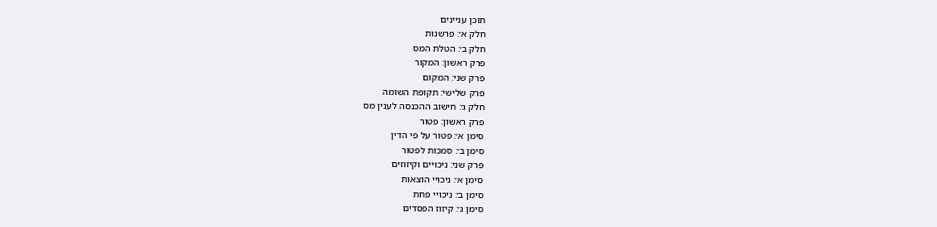תוכן עניינים
חלק א׳: פרשנות
חלק ב׳: הטלת המס
פרק ראשון: המקור
פרק שני: המקום
פרק שלישי: תקופת השומה
חלק ג׳: חישוב ההכנסה לענין מס
פרק ראשון: פטור
סימן א׳: פטור על פי הדין
סימן ב׳: סמכות לפטור
פרק שני: ניכויים וקיזוזים
סימן א׳: ניכויי הוצאות
סימן ב׳: ניכויי פחת
סימן ג׳: קיזוז הפסדים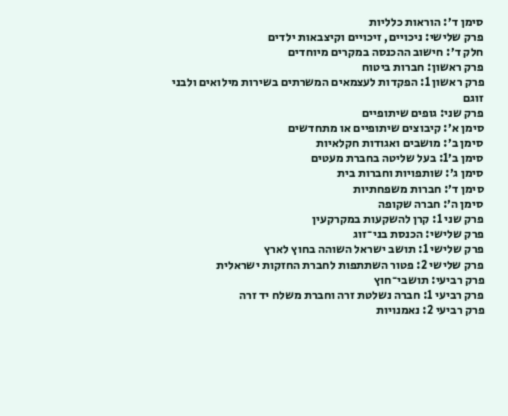סימן ד׳: הוראות כלליות
פרק שלישי: ניכויים, זיכויים וקיצבאות ילדים
חלק ד׳: חישוב ההכנסה במקרים מיוחדים
פרק ראשון: חברות ביטוח
פרק ראשון 1: הפקדות לעצמאים המשרתים בשירות מילואים ולבני זוגם
פרק שני: גופים שיתופיים
סימן א׳: קיבוצים שיתופיים או מתחדשים
סימן ב׳: מושבים ואגודות חקלאיות
סימן ב׳1: בעל שליטה בחברת מעטים
סימן ג׳: שותפויות וחברות בית
סימן ד׳: חברות משפחתיות
סימן ה׳: חברה שקופה
פרק שני 1: קרן להשקעות במקרקעין
פרק שלישי: הכנסת בני־זוג
פרק שלישי 1: תושב ישראל השוהה בחוץ לארץ
פרק שלישי 2: פטור השתתפות לחברת החזקות ישראלית
פרק רביעי: תושבי־חוץ
פרק רביעי 1: חברה נשלטת זרה וחברת משלח יד זרה
פרק רביעי 2: נאמנויות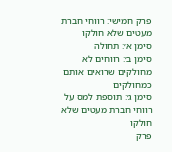פרק חמישי: רווחי חברת מעטים שלא חולקו
סימן א׳: תחולה
סימן ב׳: רווחים לא מחולקים שרואים אותם כמחולקים
סימן ג׳: תוספת למס על רווחי חברת מעטים שלא חולקו
פרק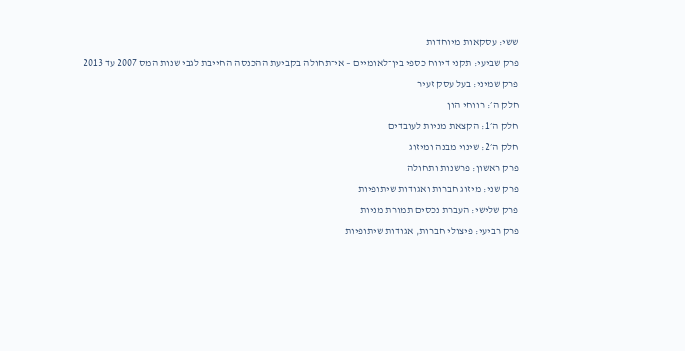ששי: עסקאות מיוחדות
פרק שביעי: תקני דיווח כספי בין־לאומיים – אי־תחולה בקביעת ההכנסה החייבת לגבי שנות המס 2007 עד 2013
פרק שמיני: בעל עסק זעיר
חלק ה׳: רווחי הון
חלק ה׳1: הקצאת מניות לעובדים
חלק ה׳2: שינוי מבנה ומיזוג
פרק ראשון: פרשנות ותחולה
פרק שני: מיזוג חברות ואגודות שיתופיות
פרק שלישי: העברת נכסים תמורת מניות
פרק רביעי: פיצולי חברות, אגודות שיתופיות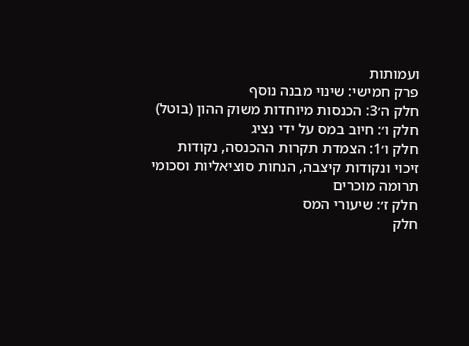ועמותות
פרק חמישי: שינוי מבנה נוסף
חלק ה׳3: הכנסות מיוחדות משוק ההון (בוטל)
חלק ו׳: חיוב במס על ידי נציג
חלק ו׳1: הצמדת תקרות ההכנסה, נקודות זיכוי ונקודות קיצבה, הנחות סוציאליות וסכומי תרומה מוכרים
חלק ז׳: שיעורי המס
חלק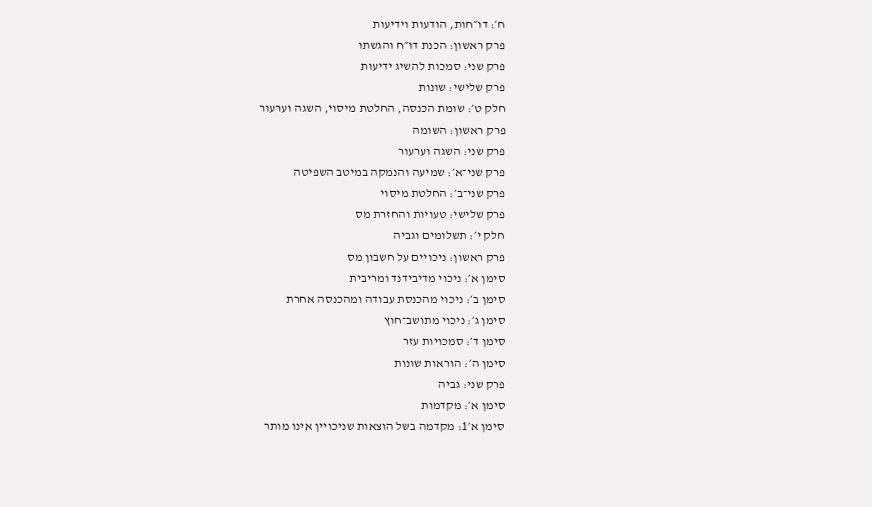ח׳: דו״חות, הודעות וידיעות
פרק ראשון: הכנת דו״ח והגשתו
פרק שני: סמכות להשיג ידיעות
פרק שלישי: שונות
חלק ט׳: שומת הכנסה, החלטת מיסוי, השגה וערעור
פרק ראשון: השומה
פרק שני: השגה וערעור
פרק שני־א׳: שמיעה והנמקה במיטב השפיטה
פרק שני־ב׳: החלטת מיסוי
פרק שלישי: טעויות והחזרת מס
חלק י׳: תשלומים וגביה
פרק ראשון: ניכויים על חשבון מס
סימן א׳: ניכוי מדיבידנד ומריבית
סימן ב׳: ניכוי מהכנסת עבודה ומהכנסה אחרת
סימן ג׳: ניכוי מתושב־חוץ
סימן ד׳: סמכויות עזר
סימן ה׳: הוראות שונות
פרק שני: גביה
סימן א׳: מקדמות
סימן א׳1: מקדמה בשל הוצאות שניכויין אינו מותר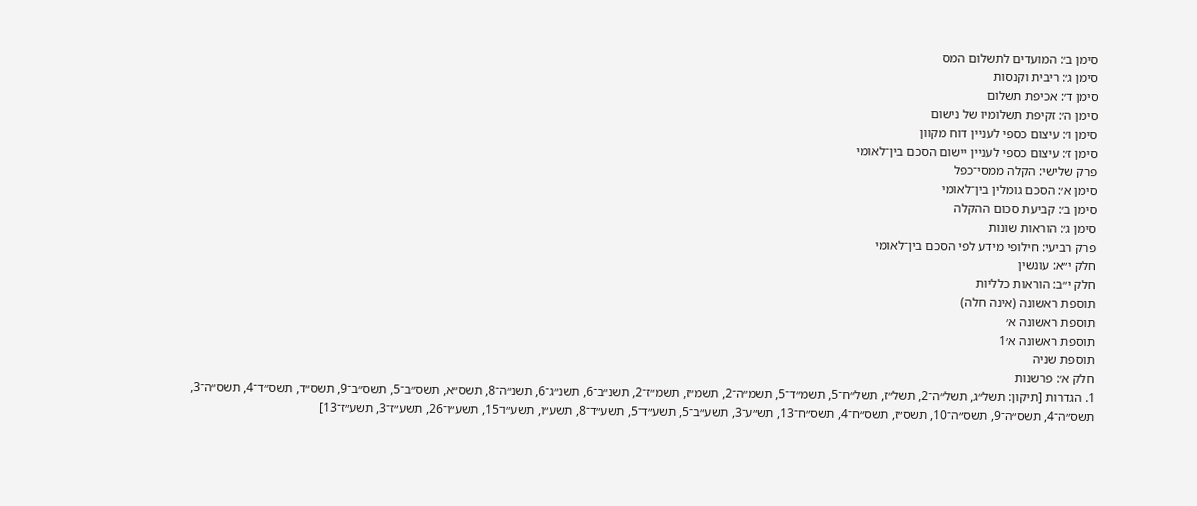סימן ב׳: המועדים לתשלום המס
סימן ג׳: ריבית וקנסות
סימן ד׳: אכיפת תשלום
סימן ה׳: זקיפת תשלומיו של נישום
סימן ו׳: עיצום כספי לעניין דוח מקוון
סימן ז׳: עיצום כספי לעניין יישום הסכם בין־לאומי
פרק שלישי: הקלה ממסי־כפל
סימן א׳: הסכם גומלין בין־לאומי
סימן ב׳: קביעת סכום ההקלה
סימן ג׳: הוראות שונות
פרק רביעי: חילופי מידע לפי הסכם בין־לאומי
חלק י״א: עונשין
חלק י״ב: הוראות כלליות
תוספת ראשונה (אינה חלה)
תוספת ראשונה א׳
תוספת ראשונה א׳1
תוספת שניה
חלק א׳: פרשנות
1. הגדרות [תיקון: תשל״ג, תשל״ה־2, תשל״ז, תשל״ח־5, תשמ״ד־5, תשמ״ה־2, תשמ״ז, תשמ״ז־2, תשנ״ב־6, תשנ״ג־6, תשנ״ה־8, תשס״א, תשס״ב־5, תשס״ב־9, תשס״ד, תשס״ד־4, תשס״ה־3, תשס״ה־4, תשס״ה־9, תשס״ה־10, תשס״ז, תשס״ח־4, תשס״ח־13, תש״ע־3, תשע״ב־5, תשע״ד־5, תשע״ד־8, תשע״ו, תשע״ו־15, תשע״ו־26, תשע״ז־3, תשע״ז־13]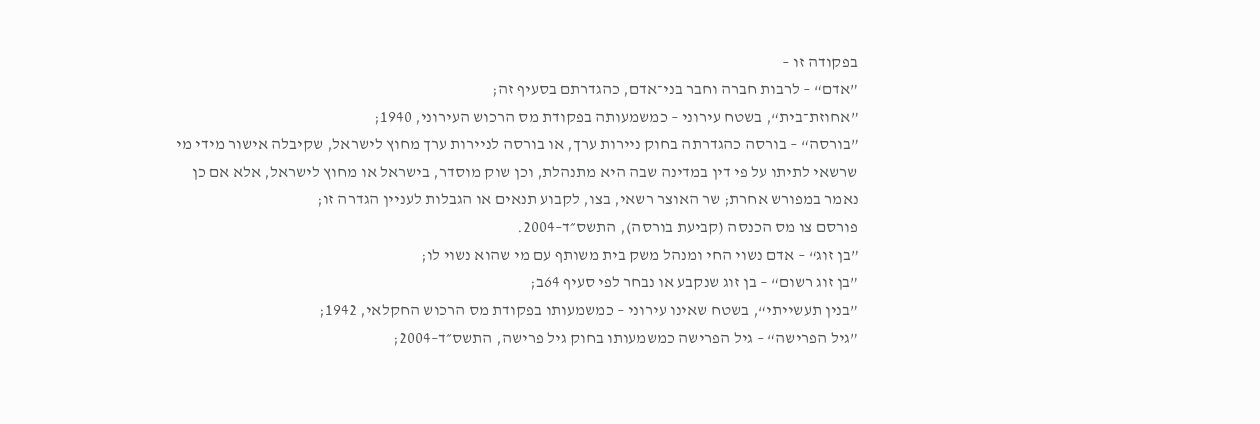בפקודה זו –
”אדם“ – לרבות חברה וחבר בני־אדם, כהגדרתם בסעיף זה;
”אחוזת־בית“, בשטח עירוני – כמשמעותה בפקודת מס הרכוש העירוני, 1940;
”בורסה“ – בורסה כהגדרתה בחוק ניירות ערך, או בורסה לניירות ערך מחוץ לישראל, שקיבלה אישור מידי מי שרשאי לתיתו על פי דין במדינה שבה היא מתנהלת, וכן שוק מוסדר, בישראל או מחוץ לישראל, אלא אם כן נאמר במפורש אחרת; שר האוצר רשאי, בצו, לקבוע תנאים או הגבלות לעניין הגדרה זו;
פורסם צו מס הכנסה (קביעת בורסה), התשס״ד–2004.
”בן זוג“ – אדם נשוי החי ומנהל משק בית משותף עם מי שהוא נשוי לו;
”בן זוג רשום“ – בן זוג שנקבע או נבחר לפי סעיף 64ב;
”בנין תעשייתי“, בשטח שאינו עירוני – כמשמעותו בפקודת מס הרכוש החקלאי, 1942;
”גיל הפרישה“ – גיל הפרישה כמשמעותו בחוק גיל פרישה, התשס״ד–2004;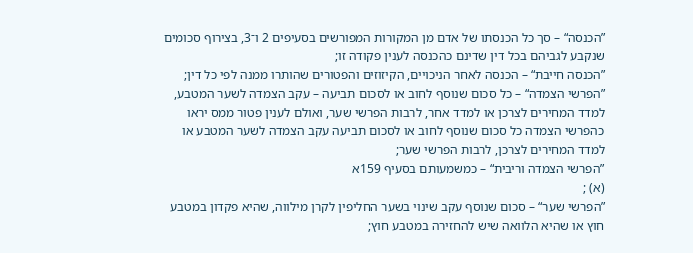”הכנסה“ – סך כל הכנסתו של אדם מן המקורות המפורשים בסעיפים 2 ו־3, בצירוף סכומים שנקבע לגביהם בכל דין שדינם כהכנסה לענין פקודה זו;
”הכנסה חייבת“ – הכנסה לאחר הניכויים, הקיזוזים והפטורים שהותרו ממנה לפי כל דין;
”הפרשי הצמדה“ – כל סכום שנוסף לחוב או לסכום תביעה – עקב הצמדה לשער המטבע, למדד המחירים לצרכן או למדד אחר, לרבות הפרשי שער, ואולם לענין פטור ממס יראו כהפרשי הצמדה כל סכום שנוסף לחוב או לסכום תביעה עקב הצמדה לשער המטבע או למדד המחירים לצרכן, לרבות הפרשי שער;
”הפרשי הצמדה וריבית“ – כמשמעותם בסעיף 159א
(א) ;
”הפרשי שער“ – סכום שנוסף עקב שינוי בשער החליפין לקרן מילווה, שהיא פקדון במטבע חוץ או שהיא הלוואה שיש להחזירה במטבע חוץ;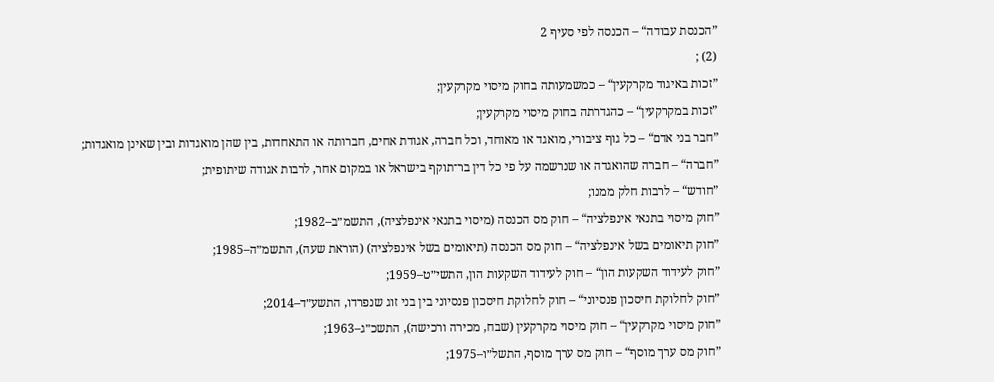”הכנסת עבודה“ – הכנסה לפי סעיף 2
(2) ;
”זכות באיגוד מקרקעין“ – כמשמעותה בחוק מיסוי מקרקעין;
”זכות במקרקעין“ – כהגדרתה בחוק מיסוי מקרקעין;
”חבר בני אדם“ – כל גוף ציבורי, מואגד או מאוחד, וכל חברה, אגודת אחים, חברותה או התאחדות, בין שהן מואגדות ובין שאינן מואגדות;
”חברה“ – חברה שהואגדה או שנרשמה על פי כל דין בר־תוקף בישראל או במקום אחר, לרבות אגודה שיתופית;
”חודש“ – לרבות חלק ממנו;
”חוק מיסוי בתנאי אינפלציה“ – חוק מס הכנסה (מיסוי בתנאי אינפלציה), התשמ״ב–1982;
”חוק תיאומים בשל אינפלציה“ – חוק מס הכנסה (תיאומים בשל אינפלציה) (הוראת שעה), התשמ״ה–1985;
”חוק לעידוד השקעות הון“ – חוק לעידוד השקעות הון, התשי״ט–1959;
”חוק לחלוקת חיסכון פנסיוני“ – חוק לחלוקת חיסכון פנסיוני בין בני זוג שנפרדו, התשע״ד–2014;
”חוק מיסוי מקרקעין“ – חוק מיסוי מקרקעין (שבח, מכירה ורכישה), התשכ״ג–1963;
”חוק מס ערך מוסף“ – חוק מס ערך מוסף, התשל״ו–1975;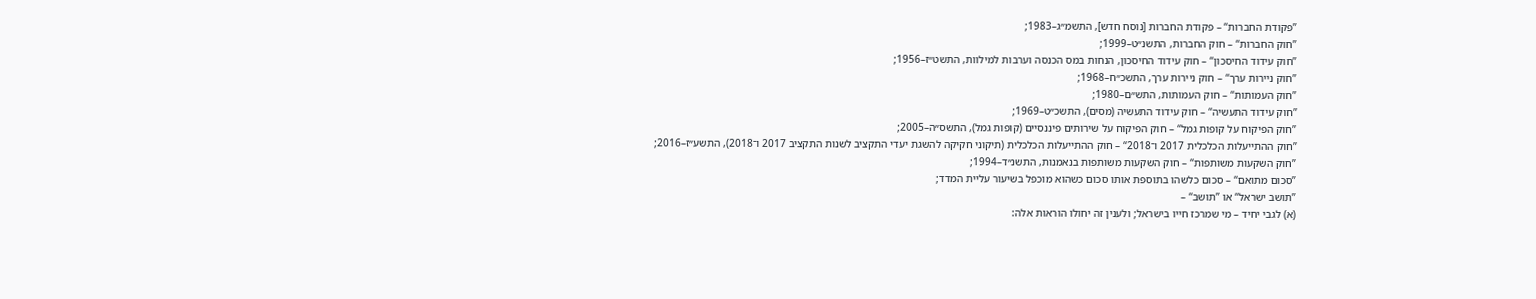”פקודת החברות“ – פקודת החברות [נוסח חדש], התשמ״ג–1983;
”חוק החברות“ – חוק החברות, התשנ״ט–1999;
”חוק עידוד החיסכון“ – חוק עידוד החיסכון, הנחות במס הכנסה וערבות למילוות, התשט״ז–1956;
”חוק ניירות ערך“ – חוק ניירות ערך, התשכ״ח–1968;
”חוק העמותות“ – חוק העמותות, התש״ם–1980;
”חוק עידוד התעשיה“ – חוק עידוד התעשיה (מסים), התשכ״ט–1969;
”חוק הפיקוח על קופות גמל“ – חוק הפיקוח על שירותים פיננסיים (קופות גמל), התשס״ה–2005;
”חוק ההתייעלות הכלכלית 2017 ו־2018“ – חוק ההתייעלות הכלכלית (תיקוני חקיקה להשגת יעדי התקציב לשנות התקציב 2017 ו־2018), התשע״ז–2016;
”חוק השקעות משותפות“ – חוק השקעות משותפות בנאמנות, התשנ״ד–1994;
”סכום מתואם“ – סכום כלשהו בתוספת אותו סכום כשהוא מוכפל בשיעור עליית המדד;
”תושב ישראל“ או ”תושב“ –
(א) לגבי יחיד – מי שמרכז חייו בישראל; ולענין זה יחולו הוראות אלה: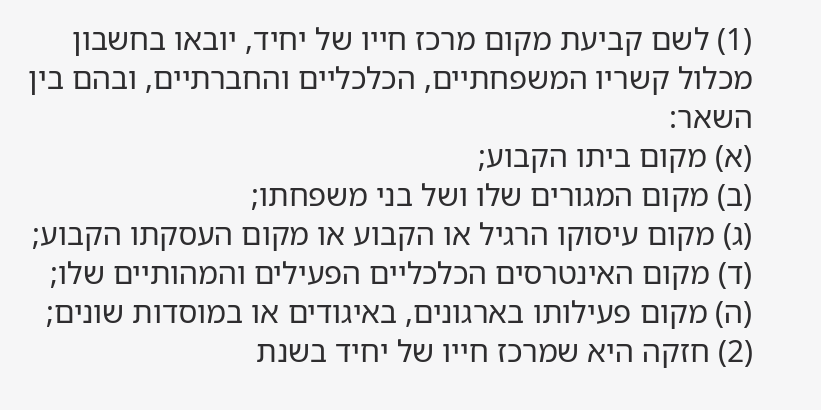(1) לשם קביעת מקום מרכז חייו של יחיד, יובאו בחשבון מכלול קשריו המשפחתיים, הכלכליים והחברתיים, ובהם בין השאר:
(א) מקום ביתו הקבוע;
(ב) מקום המגורים שלו ושל בני משפחתו;
(ג) מקום עיסוקו הרגיל או הקבוע או מקום העסקתו הקבוע;
(ד) מקום האינטרסים הכלכליים הפעילים והמהותיים שלו;
(ה) מקום פעילותו בארגונים, באיגודים או במוסדות שונים;
(2) חזקה היא שמרכז חייו של יחיד בשנת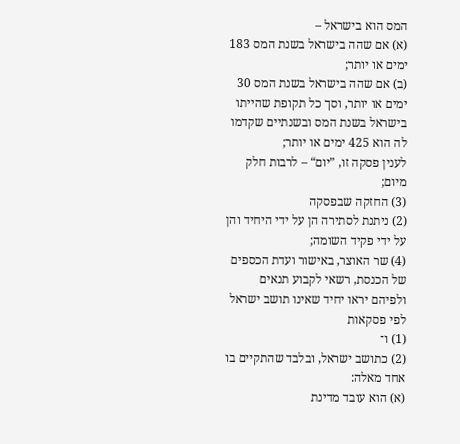המס הוא בישראל –
(א) אם שהה בישראל בשנת המס 183 ימים או יותר;
(ב) אם שהה בישראל בשנת המס 30 ימים או יותר, וסך כל תקופת שהייתו בישראל בשנת המס ובשנתיים שקדמו לה הוא 425 ימים או יותר;
לענין פסקה זו, ”יום“ – לרבות חלק מיום;
(3) החזקה שבפסקה
(2) ניתנת לסתירה הן על ידי היחיד והן על ידי פקיד השומה;
(4) שר האוצר, באישור ועדת הכספים של הכנסת, רשאי לקבוע תנאים ולפיהם יראו יחיד שאינו תושב ישראל לפי פסקאות
(1) ו־
(2) כתושב ישראל, ובלבד שהתקיים בו אחד מאלה:
(א) הוא עובד מדינת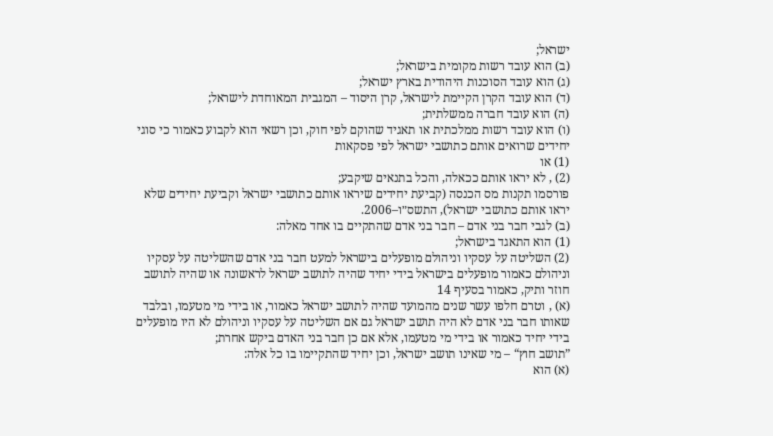ישראל;
(ב) הוא עובד רשות מקומית בישראל;
(ג) הוא עובד הסוכנות היהודית בארץ ישראל;
(ד) הוא עובד הקרן הקיימת לישראל, קרן היסוד – המגבית המאוחדת לישראל;
(ה) הוא עובד חברה ממשלתית;
(ו) הוא עובד רשות ממלכתית או תאגיד שהוקם לפי חוק, וכן רשאי הוא לקבוע כאמור כי סוגי יחידים שרואים אותם כתושבי ישראל לפי פסקאות
(1) או
(2) , לא יראו אותם ככאלה, והכל בתנאים שיקבע;
פורסמו תקנות מס הכנסה (קביעת יחידים שיראו אותם כתושבי ישראל וקביעת יחידים שלא יראו אותם כתושבי ישראל), התשס״ו–2006.
(ב) לגבי חבר בני אדם – חבר בני אדם שהתקיים בו אחד מאלה:
(1) הוא התאגד בישראל;
(2) השליטה על עסקיו וניהולם מופעלים בישראל למעט חבר בני אדם שהשליטה על עסקיו וניהולם כאמור מופעלים בישראל בידי יחיד שהיה לתושב ישראל לראשונה או שהיה לתושב חוזר ותיק, כאמור בסעיף 14
(א) , וטרם חלפו עשר שנים מהמועד שהיה לתושב ישראל כאמור, או בידי מי מטעמו, ובלבד שאותו חבר בני אדם לא היה תושב ישראל גם אם השליטה על עסקיו וניהולם לא היו מופעלים בידי יחיד כאמור או בידי מי מטעמו, אלא אם כן חבר בני האדם ביקש אחרת;
”תושב חוץ“ – מי שאינו תושב ישראל, וכן יחיד שהתקיימו בו כל אלה:
(א) הוא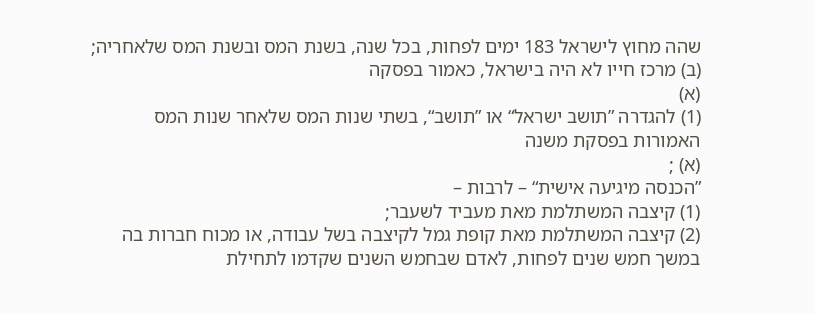שהה מחוץ לישראל 183 ימים לפחות, בכל שנה, בשנת המס ובשנת המס שלאחריה;
(ב) מרכז חייו לא היה בישראל, כאמור בפסקה
(א)
(1) להגדרה ”תושב ישראל“ או ”תושב“, בשתי שנות המס שלאחר שנות המס האמורות בפסקת משנה
(א) ;
”הכנסה מיגיעה אישית“ – לרבות –
(1) קיצבה המשתלמת מאת מעביד לשעבר;
(2) קיצבה המשתלמת מאת קופת גמל לקיצבה בשל עבודה, או מכוח חברות בה במשך חמש שנים לפחות, לאדם שבחמש השנים שקדמו לתחילת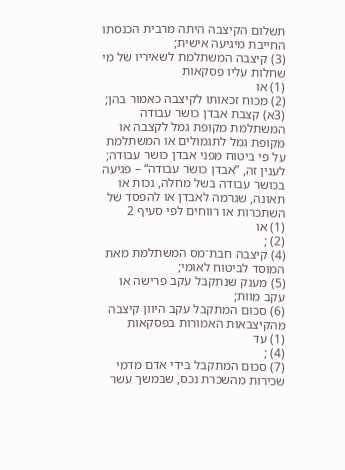תשלום הקיצבה היתה מרבית הכנסתו החייבת מיגיעה אישית;
(3) קיצבה המשתלמת לשאיריו של מי שחלות עליו פסקאות
(1) או
(2) מכוח זכאותו לקיצבה כאמור בהן;
(3א) קצבת אבדן כושר עבודה המשתלמת מקופת גמל לקצבה או מקופת גמל לתגמולים או המשתלמת על פי ביטוח מפני אבדן כושר עבודה; לענין זה, ”אבדן כושר עבודה“ – פגיעה בכושר עבודה בשל מחלה, נכות או תאונה, שגרמה לאבדן או להפסד של השתכרות או רווחים לפי סעיף 2
(1) או
(2) ;
(4) קיצבה חבת־מס המשתלמת מאת המוסד לביטוח לאומי;
(5) מענק שנתקבל עקב פרישה או עקב מוות;
(6) סכום המתקבל עקב היוון קיצבה מהקיצבאות האמורות בפסקאות
(1) עד
(4) ;
(7) סכום המתקבל בידי אדם מדמי שכירות מהשכרת נכס, שבמשך עשר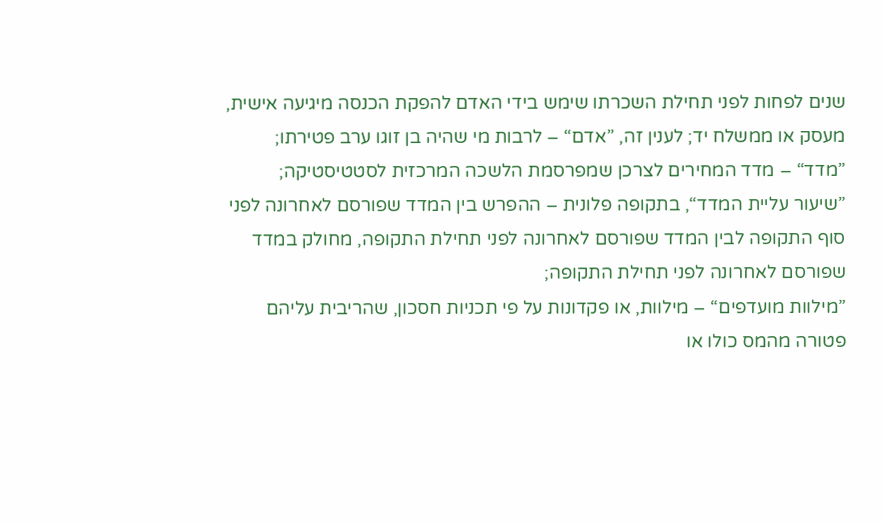שנים לפחות לפני תחילת השכרתו שימש בידי האדם להפקת הכנסה מיגיעה אישית, מעסק או ממשלח יד; לענין זה, ”אדם“ – לרבות מי שהיה בן זוגו ערב פטירתו;
”מדד“ – מדד המחירים לצרכן שמפרסמת הלשכה המרכזית לסטטיסטיקה;
”שיעור עליית המדד“, בתקופה פלונית – ההפרש בין המדד שפורסם לאחרונה לפני סוף התקופה לבין המדד שפורסם לאחרונה לפני תחילת התקופה, מחולק במדד שפורסם לאחרונה לפני תחילת התקופה;
”מילוות מועדפים“ – מילוות, או פקדונות על פי תכניות חסכון, שהריבית עליהם פטורה מהמס כולו או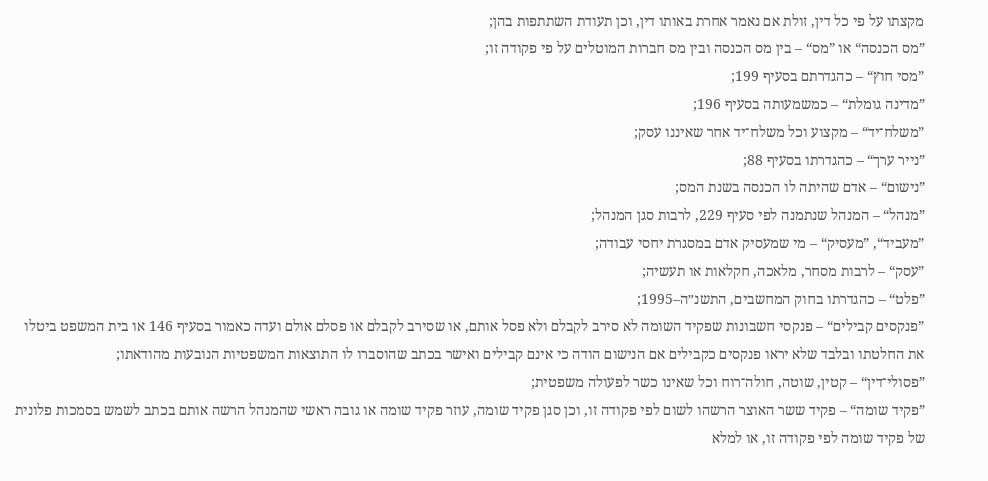מקצתו על פי כל דין, זולת אם נאמר אחרת באותו דין, וכן תעודת השתתפות בהן;
”מס הכנסה“ או ”מס“ – בין מס הכנסה ובין מס חברות המוטלים על פי פקודה זו;
”מסי חוץ“ – כהגדרתם בסעיף 199;
”מדינה גומלת“ – כמשמעותה בסעיף 196;
”משלח־יד“ – מקצוע וכל משלח־יד אחר שאיננו עסק;
”נייר ערך“ – כהגדרתו בסעיף 88;
”נישום“ – אדם שהיתה לו הכנסה בשנת המס;
”מנהל“ – המנהל שנתמנה לפי סעיף 229, לרבות סגן המנהל;
”מעביד“, ”מעסיק“ – מי שמעסיק אדם במסגרת יחסי עבודה;
”עסק“ – לרבות מסחר, מלאכה, חקלאות או תעשיה;
”פלט“ – כהגדרתו בחוק המחשבים, התשנ״ה–1995;
”פנקסים קבילים“ – פנקסי חשבונות שפקיד השומה לא סירב לקבלם ולא פסל אותם, או שסירב לקבלם או פסלם אולם ועדה כאמור בסעיף 146 או בית המשפט ביטלו את החלטתו ובלבד שלא יראו פנקסים כקבילים אם הנישום הודה כי אינם קבילים ואישר בכתב שהוסברו לו התוצאות המשפטיות הנובעות מהודאתו;
”פסולי־דין“ – קטין, שוטה, חולה־רוח וכל שאינו כשר לפעולה משפטית;
”פקיד שומה“ – פקיד ששר האוצר הרשהו לשום לפי פקודה זו, וכן סגן פקיד שומה, עוזר פקיד שומה או גובה ראשי שהמנהל הרשה אותם בכתב לשמש בסמכות פלונית של פקיד שומה לפי פקודה זו, או למלא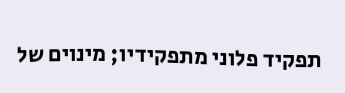תפקיד פלוני מתפקידיו; מינוים של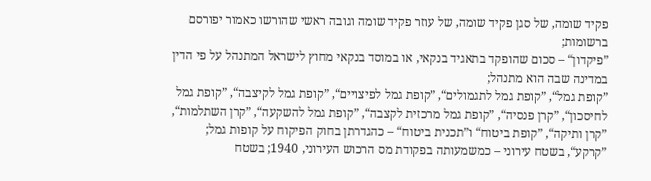פקיד שומה, של סגן פקיד שומה, של עוזר פקיד שומה וגובה ראשי שהורשו כאמור יפורסם ברשומות;
”פיקדון“ – סכום שהופקד בתאגיד בנקאי, או במוסד בנקאי מחוץ לישראל המתנהל על פי הדין במדינה שבה הוא מתנהל;
”קופת גמל“, ”קופת גמל לתגמולים“, ”קופת גמל לפיצויים“, ”קופת גמל לקיצבה“, ”קופת גמל לחיסכון“, ”קרן פנסיה“, ”קופת גמל מרכזית לקצבה“, ”קופת גמל להשקעה“, ”קרן השתלמות“, ”קרן ותיקה“, ”קופת ביטוח“ ו”תכנית ביטוח“ – כהגדרתן בחוק הפיקוח על קופות גמל;
”קרקע“, בשטח עירוני – כמשמעותה בפקודת מס הרכוש העירוני, 1940; בשטח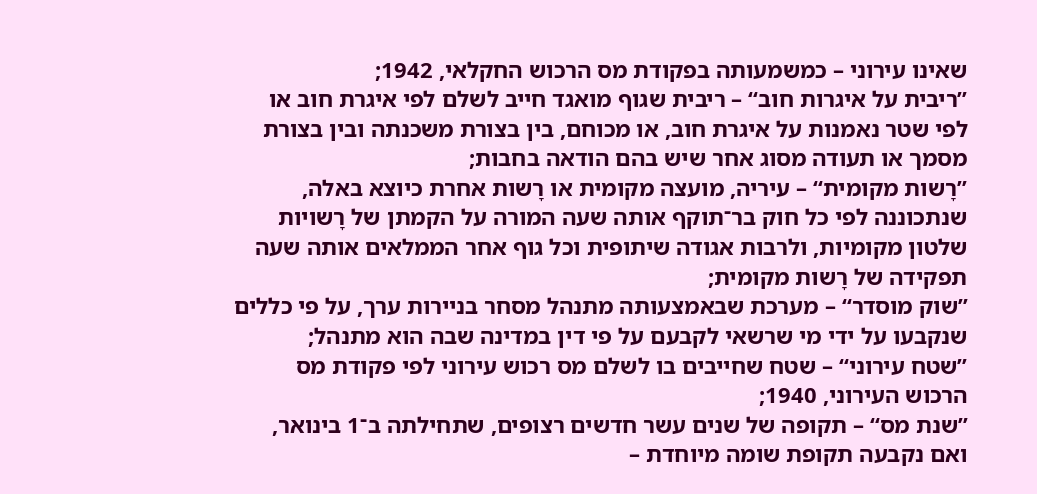שאינו עירוני – כמשמעותה בפקודת מס הרכוש החקלאי, 1942;
”ריבית על איגרות חוב“ – ריבית שגוף מואגד חייב לשלם לפי איגרת חוב או לפי שטר נאמנות על איגרת חוב, או מכוחם, בין בצורת משכנתה ובין בצורת מסמך או תעודה מסוג אחר שיש בהם הודאה בחבות;
”רָשות מקומית“ – עיריה, מועצה מקומית או רָשות אחרת כיוצא באלה, שנתכוננה לפי כל חוק בר־תוקף אותה שעה המורה על הקמתן של רָשויות שלטון מקומיות, ולרבות אגודה שיתופית וכל גוף אחר הממלאים אותה שעה תפקידה של רָשות מקומית;
”שוק מוסדר“ – מערכת שבאמצעותה מתנהל מסחר בניירות ערך, על פי כללים שנקבעו על ידי מי שרשאי לקבעם על פי דין במדינה שבה הוא מתנהל;
”שטח עירוני“ – שטח שחייבים בו לשלם מס רכוש עירוני לפי פקודת מס הרכוש העירוני, 1940;
”שנת מס“ – תקופה של שנים עשר חדשים רצופים, שתחילתה ב־1 בינואר, ואם נקבעה תקופת שומה מיוחדת –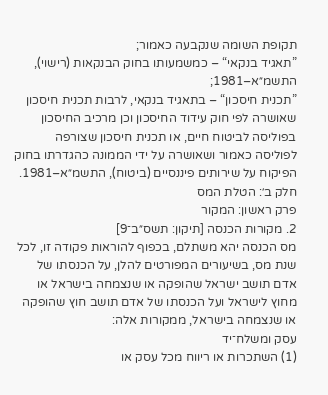תקופת השומה שנקבעה כאמור;
”תאגיד בנקאי“ – כמשמעותו בחוק הבנקאות (רישוי), התשמ״א–1981;
”תכנית חיסכון“ – בתאגיד בנקאי, לרבות תכנית חיסכון שאושרה לפי חוק עידוד החיסכון וכן מרכיב החיסכון בפוליסה לביטוח חיים, או תכנית חיסכון שצורפה לפוליסה כאמור ושאושרה על ידי הממונה כהגדרתו בחוק הפיקוח על שירותים פיננסיים (ביטוח), התשמ״א–1981.
חלק ב׳: הטלת המס
פרק ראשון: המקור
2. מקורות הכנסה [תיקון: תשס״ב־9]
מס הכנסה יהא משתלם, בכפוף להוראות פקודה זו, לכל שנת מס, בשיעורים המפורטים להלן, על הכנסתו של אדם תושב ישראל שהופקה או שנצמחה בישראל או מחוץ לישראל ועל הכנסתו של אדם תושב חוץ שהופקה או שנצמחה בישראל, ממקורות אלה:
עסק ומשלח־יד
(1) השתכרות או ריווח מכל עסק או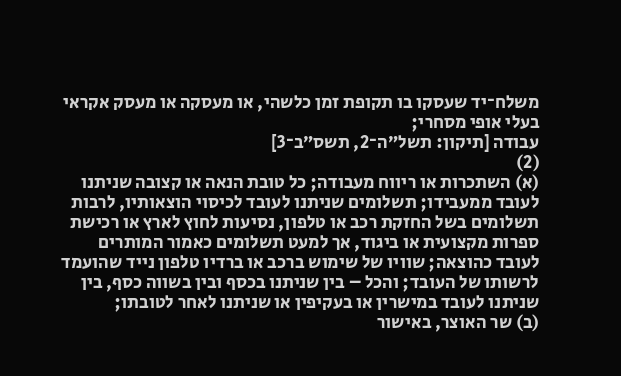משלח־יד שעסקו בו תקופת זמן כלשהי, או מעסקה או מעסק אקראי בעלי אופי מסחרי;
עבודה [תיקון: תשל״ה־2, תשס״ב־3]
(2)
(א) השתכרות או ריווח מעבודה; כל טובת הנאה או קצובה שניתנו לעובד ממעבידו; תשלומים שניתנו לעובד לכיסוי הוצאותיו, לרבות תשלומים בשל החזקת רכב או טלפון, נסיעות לחוץ לארץ או רכישת ספרות מקצועית או ביגוד, אך למעט תשלומים כאמור המותרים לעובד כהוצאה; שוויו של שימוש ברכב או ברדיו טלפון נייד שהועמד לרשותו של העובד; והכל – בין שניתנו בכסף ובין בשווה כסף, בין שניתנו לעובד במישרין או בעקיפין או שניתנו לאחר לטובתו;
(ב) שר האוצר, באישור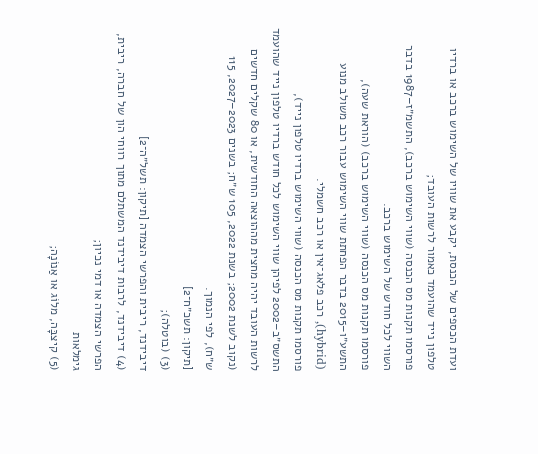ועדת הכספים של הכנסת, יקבע את שוויו של השימוש ברכב או ברדיו טלפון נייד שהועמד כאמור לרשות העובד;
פורסמו תקנות מס הכנסה (שווי השימוש ברכב), התשמ״ז–1987 בדבר השווי לכל חודש של השימוש ברכב.
פורסמו תקנות מס הכנסה (שווי השימוש ברכב) (הוראת שעה), התשע״ו–2015 בדבר הפחתת שווי השימוש עבור רכב משולב מנוע (hybrid), רכב פלאג־אין או רכב חשמלי.
פורסמו תקנות מס הכנסה (שווי השימוש ברדיו טלפון נייד), התשס״ב–2002 לפיהן שווי השימוש לכל חודש ברדיו טלפון נייד שהועמד לרשות העובד יהיה מחצית מההוצאה החודשית, או 80 שקלים חדשים (נקוב לשנת 2002; בשנת 2022, 105 ש״ח; בשנים 2023–2027, 115 ש״ח), לפי הנמוך.
[תיקון: תשכ״ח־2]
(3) (בוטלה);
דיבידנד, ריבית והפרשי הצמדה [תיקון: תשל״ה־2]
(4) דיבידנד, לרבות דיבידנד המשתלם מתוך רווחי הון של חברה, ריבית, הפרשי הצמדה או דמי נכיון;
גימלאות
(5) קיצבָּה, מלוֹג או אַנוֹנָה;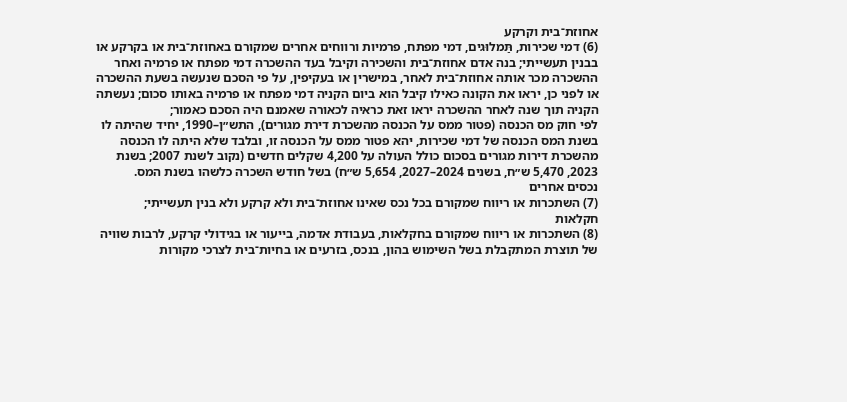אחוזת־בית וקרקע
(6) דמי שכירות, תַּמלוּגים, דמי מפתח, פרמיות ורווחים אחרים שמקורם באחוזת־בית או בקרקע או בבנין תעשייתי; בנה אדם אחוזת־בית והשכירה וקיבל בעד ההשכרה דמי מפתח או פרמיה ואחר ההשכרה מכר אותה אחוזת־בית לאחר, במישרין או בעקיפין, על פי הסכם שנעשה בשעת ההשכרה או לפני כן, יראו את הקונה כאילו קיבל הוא ביום הקניה דמי מפתח או פרמיה באותו סכום; נעשתה הקניה תוך שנה לאחר ההשכרה יראו זאת כראיה לכאורה שאמנם היה הסכם כאמור;
לפי חוק מס הכנסה (פטור ממס על הכנסה מהשכרת דירת מגורים), התש״ן–1990, יחיד שהיתה לו בשנת המס הכנסה של דמי שכירות, יהא פטור ממס על הכנסה זו, ובלבד שלא היתה לו הכנסה מהשכרת דירות מגורים בסכום כולל העולה על 4,200 שקלים חדשים (נקוב לשנת 2007; בשנת 2023, 5,470 ש״ח, בשנים 2024–2027, 5,654 ש״ח) בשל חודש השכרה כלשהו בשנת המס.
נכסים אחרים
(7) השתכרות או ריווח שמקורם בכל נכס שאינו אחוזת־בית ולא קרקע ולא בנין תעשייתי;
חקלאות
(8) השתכרות או ריווח שמקורם בחקלאות, בעבודת אדמה, בייעור או בגידולי קרקע, לרבות שוויה של תוצרת המתקבלת בשל השימוש בהון, בנכס, בזרעים או בחיות־בית לצרכי מקורות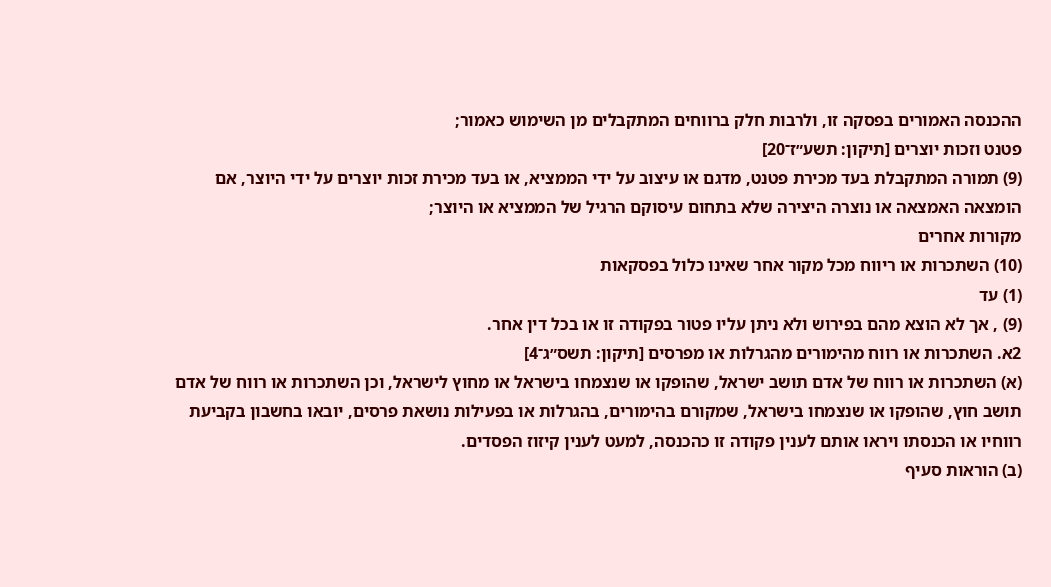ההכנסה האמורים בפסקה זו, ולרבות חלק ברווחים המתקבלים מן השימוש כאמור;
פטנט וזכות יוצרים [תיקון: תשע״ז־20]
(9) תמורה המתקבלת בעד מכירת פטנט, מדגם או עיצוב על ידי הממציא, או בעד מכירת זכות יוצרים על ידי היוצר, אם הומצאה האמצאה או נוצרה היצירה שלא בתחום עיסוקם הרגיל של הממציא או היוצר;
מקורות אחרים
(10) השתכרות או ריווח מכל מקור אחר שאינו כלול בפסקאות
(1) עד
(9) , אך לא הוצא מהם בפירוש ולא ניתן עליו פטור בפקודה זו או בכל דין אחר.
2א. השתכרות או רווח מהימורים מהגרלות או מפרסים [תיקון: תשס״ג־4]
(א) השתכרות או רווח של אדם תושב ישראל, שהופקו או שנצמחו בישראל או מחוץ לישראל, וכן השתכרות או רווח של אדם תושב חוץ, שהופקו או שנצמחו בישראל, שמקורם בהימורים, בהגרלות או בפעילות נושאת פרסים, יובאו בחשבון בקביעת רווחיו או הכנסתו ויראו אותם לענין פקודה זו כהכנסה, למעט לענין קיזוז הפסדים.
(ב) הוראות סעיף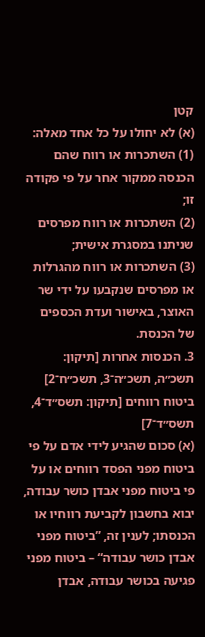קטן
(א) לא יחולו על כל אחד מאלה:
(1) השתכרות או רווח שהם הכנסה ממקור אחר על פי פקודה זו;
(2) השתכרות או רווח מפרסים שניתנו במסגרת אישית;
(3) השתכרות או רווח מהגרלות או מפרסים שנקבעו על ידי שר האוצר, באישור ועדת הכספים של הכנסת.
3. הכנסות אחרות [תיקון: תשכ״ה, תשכ״ה־3, תשכ״ח־2]
ביטוח רווחים [תיקון: תשס״ד־4, תשס״ד־7]
(א) סכום שהגיע לידי אדם על פי ביטוח מפני הפסד רווחים או על פי ביטוח מפני אבדן כושר עבודה, יבוא בחשבון לקביעת רווחיו או הכנסתו; לענין זה, ”ביטוח מפני אבדן כושר עבודה“ – ביטוח מפני פגיעה בכושר עבודה, אבדן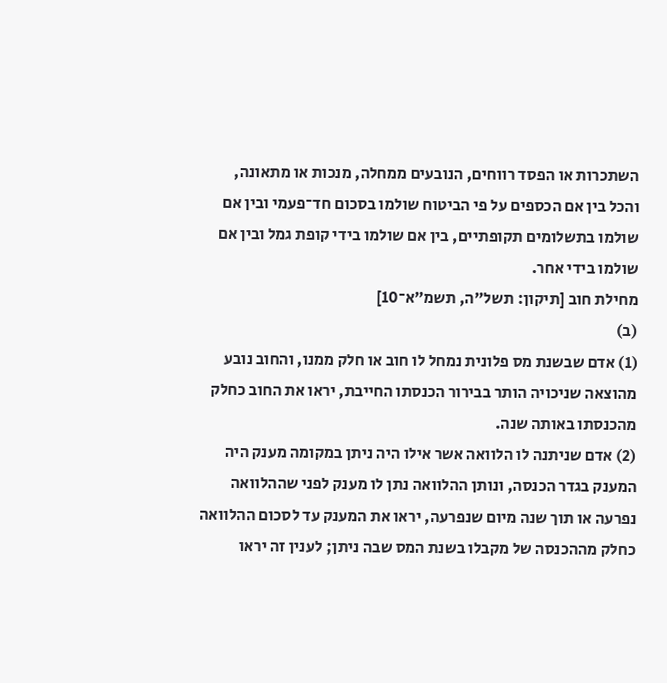השתכרות או הפסד רווחים, הנובעים ממחלה, מנכות או מתאונה, והכל בין אם הכספים על פי הביטוח שולמו בסכום חד־פעמי ובין אם שולמו בתשלומים תקופתיים, בין אם שולמו בידי קופת גמל ובין אם שולמו בידי אחר.
מחילת חוב [תיקון: תשל״ה, תשמ״א־10]
(ב)
(1) אדם שבשנת מס פלונית נמחל לו חוב או חלק ממנו, והחוב נובע מהוצאה שניכויה הותר בבירור הכנסתו החייבת, יראו את החוב כחלק מהכנסתו באותה שנה.
(2) אדם שניתנה לו הלוואה אשר אילו היה ניתן במקומה מענק היה המענק בגדר הכנסה, ונותן ההלוואה נתן לו מענק לפני שההלוואה נפרעה או תוך שנה מיום שנפרעה, יראו את המענק עד לסכום ההלוואה כחלק מההכנסה של מקבלו בשנת המס שבה ניתן; לענין זה יראו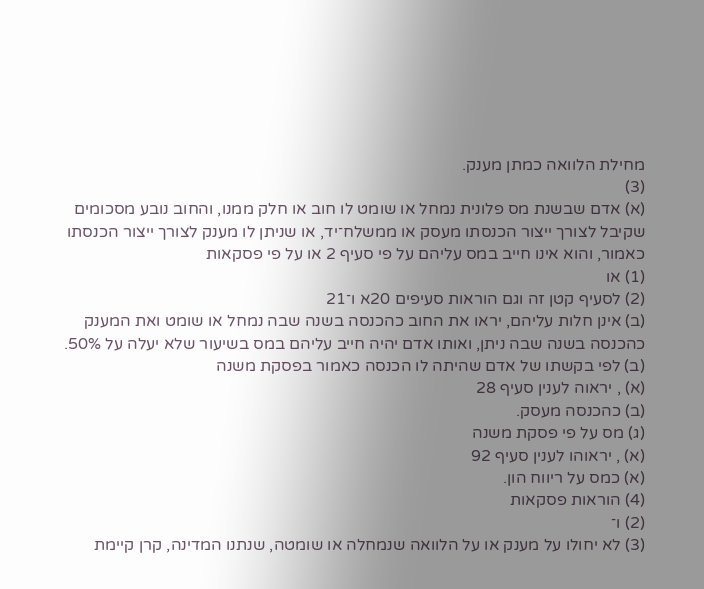מחילת הלוואה כמתן מענק.
(3)
(א) אדם שבשנת מס פלונית נמחל או שומט לו חוב או חלק ממנו, והחוב נובע מסכומים שקיבל לצורך ייצור הכנסתו מעסק או ממשלח־יד, או שניתן לו מענק לצורך ייצור הכנסתו כאמור, והוא אינו חייב במס עליהם על פי סעיף 2 או על פי פסקאות
(1) או
(2) לסעיף קטן זה וגם הוראות סעיפים 20א ו־21
(ב) אינן חלות עליהם, יראו את החוב כהכנסה בשנה שבה נמחל או שומט ואת המענק כהכנסה בשנה שבה ניתן, ואותו אדם יהיה חייב עליהם במס בשיעור שלא יעלה על 50%.
(ב) לפי בקשתו של אדם שהיתה לו הכנסה כאמור בפסקת משנה
(א) , יראוה לענין סעיף 28
(ב) כהכנסה מעסק.
(ג) מס על פי פסקת משנה
(א) , יראוהו לענין סעיף 92
(א) כמס על ריווח הון.
(4) הוראות פסקאות
(2) ו־
(3) לא יחולו על מענק או על הלוואה שנמחלה או שומטה, שנתנו המדינה, קרן קיימת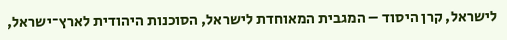לישראל, קרן היסוד – המגבית המאוחדת לישראל, הסוכנות היהודית לארץ־ישראל,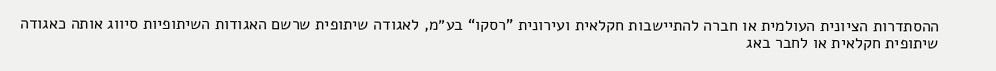ההסתדרות הציונית העולמית או חברה להתיישבות חקלאית ועירונית ”רסקו“ בע״מ, לאגודה שיתופית שרשם האגודות השיתופיות סיווג אותה כאגודה שיתופית חקלאית או לחבר באג